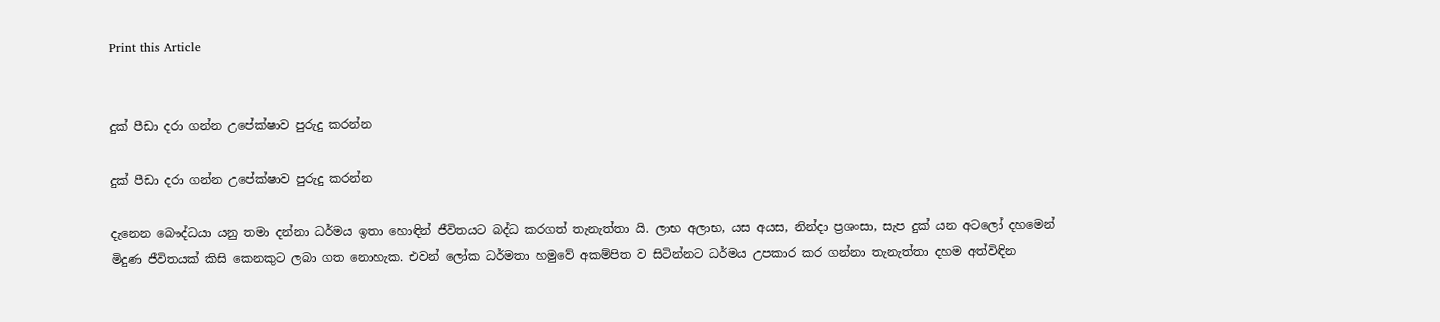Print this Article


දුක් පීඩා දරා ගන්න උපේක්ෂාව පුරුදු කරන්න

දුක් පීඩා දරා ගන්න උපේක්ෂාව පුරුදු කරන්න

දැනෙන බෞද්ධයා යනු තමා දන්නා ධර්මය ඉතා හොඳින් ජීවිතයට බද්ධ කරගත් තැනැත්තා යි. ලාභ අලාභ, යස අයස, නින්දා ප්‍රශංසා, සැප දුක් යන අටලෝ දහමෙන් මිදුණ ජීවිතයක් කිසි කෙනකුට ලබා ගත නොහැක. එවන් ලෝක ධර්මතා හමුවේ අකම්පිත ව සිටින්නට ධර්මය උපකාර කර ගන්නා තැනැත්තා දහම අත්විඳින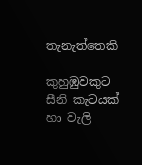තැනැත්තෙකි

කුහුඹුවකුට සීනි කැටයක් හා වැලි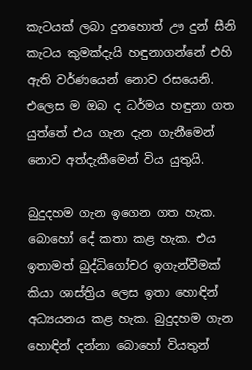කැටයක් ලබා දුනහොත් ඌ දුන් සීනි කැටය කුමක්දැයි හඳුනාගන්නේ එහි ඇති වර්ණයෙන් නොව රසයෙනි. එලෙස ම ඔබ ද ධර්මය හඳුනා ගත යුත්තේ එය ගැන දැන ගැනීමෙන් නොව අත්දැකීමෙන් විය යුතුයි.

බුදුදහම ගැන ඉගෙන ගත හැක. බොහෝ දේ කතා කළ හැක. එය ඉතාමත් බුද්ධිගෝචර ඉගැන්වීමක් කියා ශාස්ත්‍රිය ලෙස ඉතා හොඳින් අධ්‍යයනය කළ හැක. බුදුදහම ගැන හොඳින් දන්නා බොහෝ වියතුන්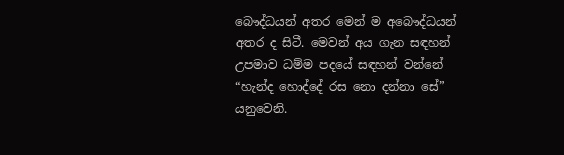බෞද්ධයන් අතර මෙන් ම අබෞද්ධයන් අතර ද සිටී. මෙවන් අය ගැන සඳහන් උපමාව ධම්ම පදයේ සඳහන් වන්නේ “හැන්ද හොද්දේ රස නො දන්නා සේ” යනුවෙනි.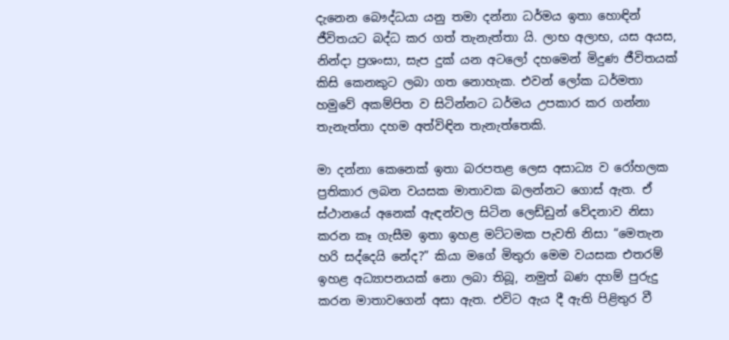දැනෙන බෞද්ධයා යනු තමා දන්නා ධර්මය ඉතා හොඳින් ජීවිතයට බද්ධ කර ගත් තැනැත්තා යි. ලාභ අලාභ, යස අයස, නින්දා ප්‍රශංසා, සැප දුක් යන අටලෝ දහමෙන් මිදුණ ජීවිතයක් කිසි කෙනකුට ලබා ගත නොහැක. එවන් ලෝක ධර්මතා හමුවේ අකම්පිත ව සිටින්නට ධර්මය උපකාර කර ගන්නා තැනැත්තා දහම අත්විඳින තැනැත්තෙකි.

මා දන්නා කෙනෙක් ඉතා බරපතළ ලෙස අසාධ්‍ය ව රෝහලක ප්‍රතිකාර ලබන වයසක මාතාවක බලන්නට ගොස් ඇත. ඒ ස්ථානයේ අනෙක් ඇඳන්වල සිටින ලෙඩ්ඩුන් වේදනාව නිසා කරන කෑ ගැසීම ඉතා ඉහළ මට්ටමක පැවති නිසා “මෙතැන හරි සද්දෙයි නේද?” කියා මගේ මිතුරා මෙම වයසක එතරම් ඉහළ අධ්‍යාපනයක් නො ලබා තිබූ, නමුත් බණ දහම් පුරුදු කරන මාතාවගෙන් අසා ඇත. එවිට ඇය දී ඇති පිළිතුර වී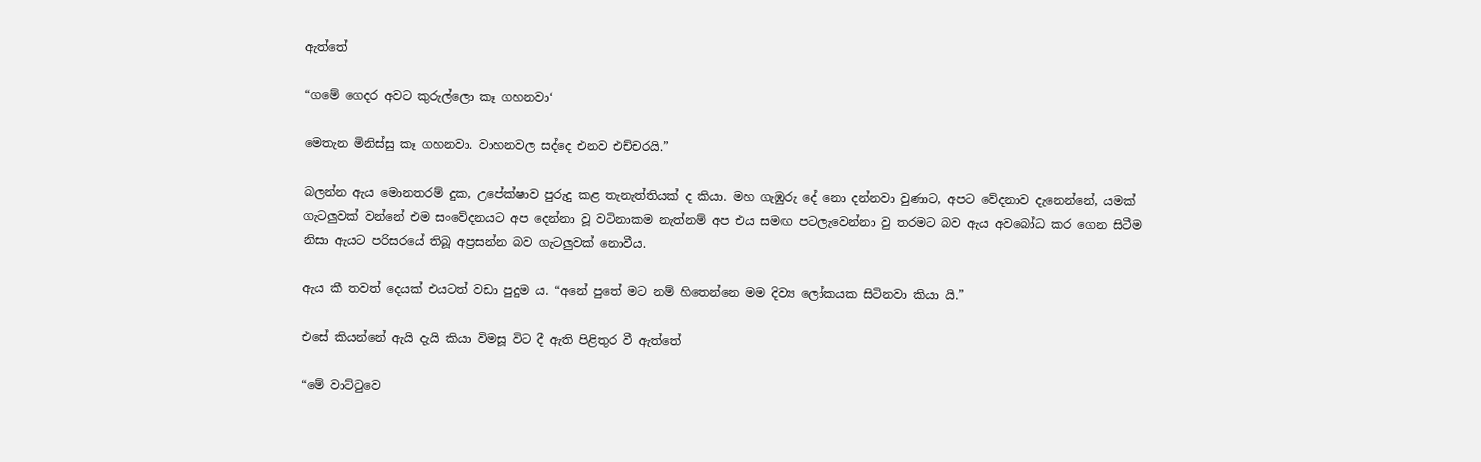ඇත්තේ

“ගමේ ගෙදර අවට කුරුල්ලො කෑ ගහනවා‘

මෙතැන මිනිස්සු කෑ ගහනවා. වාහනවල සද්දෙ එනව එච්චරයි.”

බලන්න ඇය මොනතරම් දුක, උපේක්ෂාව පුරුදු කළ තැනැත්තියක් ද කියා. මහ ගැඹුරු දේ නො දන්නවා වුණාට, අපට වේදනාව දැනෙන්නේ, යමක් ගැටලුවක් වන්නේ එම සංවේදනයට අප දෙන්නා වූ වටිනාකම නැත්නම් අප එය සමඟ පටලැවෙන්නා වු තරමට බව ඇය අවබෝධ කර ගෙන සිටීම නිසා ඇයට පරිසරයේ තිබූ අප්‍රසන්න බව ගැටලුවක් නොවීය.

ඇය කී තවත් දෙයක් එයටත් වඩා පුදුම ය. “අනේ පුතේ මට නම් හිතෙන්නෙ මම දිව්‍ය ලෝකයක සිටිනවා කියා යි.”

එසේ කියන්නේ ඇයි දැයි කියා විමසූ විට දී ඇති පිළිතුර වී ඇත්තේ

“මේ වාට්ටුවෙ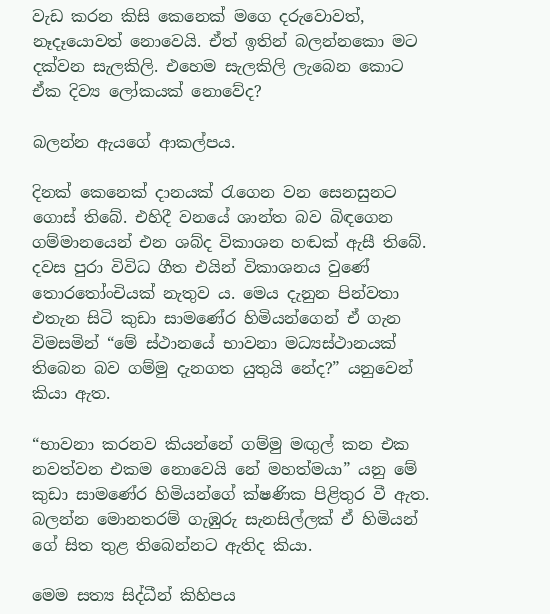වැඩ කරන කිසි කෙනෙක් මගෙ දරුවොවත්, නෑදෑයොවත් නොවෙයි. ඒත් ඉතින් බලන්නකො මට දක්වන සැලකිලි. එහෙම සැලකිලි ලැබෙන කොට ඒක දිව්‍ය ලෝකයක් නොවේද?

බලන්න ඇයගේ ආකල්පය.

දිනක් කෙනෙක් දානයක් රැගෙන වන සෙනසුනට ගොස් තිබේ. එහිදී වනයේ ශාන්ත බව බිඳගෙන ගම්මානයෙන් එන ශබ්ද විකාශන හඬක් ඇසී තිබේ. දවස පුරා විවිධ ගීත එයින් විකාශනය වුණේ තොරතෝංචියක් නැතුව ය. මෙය දැනුන පින්වතා එතැන සිටි කුඩා සාමණේර හිමියන්ගෙන් ඒ ගැන විමසමින් “මේ ස්ථානයේ භාවනා මධ්‍යස්ථානයක් තිබෙන බව ගම්මු දැනගත යුතුයි නේද?” යනුවෙන් කියා ඇත.

“භාවනා කරනව කියන්නේ ගම්මු මඟුල් කන එක නවත්වන එකම නොවෙයි නේ මහත්මයා” යනු මේ කුඩා සාමණේර හිමියන්ගේ ක්ෂණික පිළිතුර වී ඇත. බලන්න මොනතරම් ගැඹුරු සැනසිල්ලක් ඒ හිමියන් ගේ සිත තුළ තිබෙන්නට ඇතිද කියා.

මෙම සත්‍ය සිද්ධීන් කිහිපය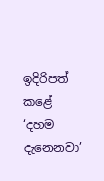ඉදිරිපත් කළේ ‘දහම දැනෙනවා’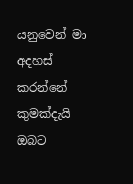යනුවෙන් මා අදහස් කරන්නේ කුමක්දැයි ඔබට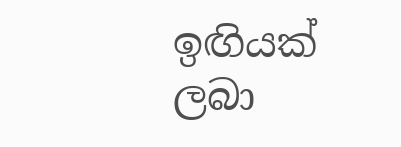ඉඟියක් ලබා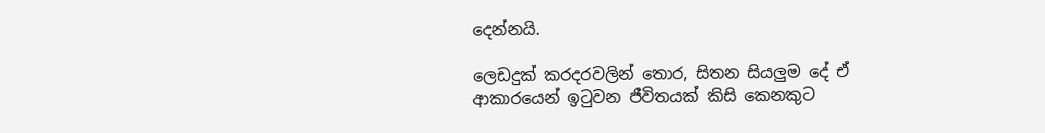දෙන්නයි.

ලෙඩදුක් කරදරවලින් තොර, සිතන සියලුම දේ ඒ ආකාරයෙන් ඉටුවන ජීවිතයක් කිසි කෙනකුට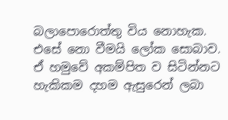බලාපොරොත්තු විය නොහැක. එසේ නො වීමයි ලෝක සොබාව. ඒ හමුවේ අකම්පිත ව සිටින්නට හැකිකම දහම ඇසුරෙන් ලබා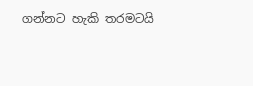ගන්නට හැකි තරමටයි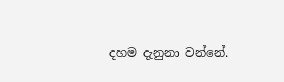දහම දැනුනා වන්නේ.